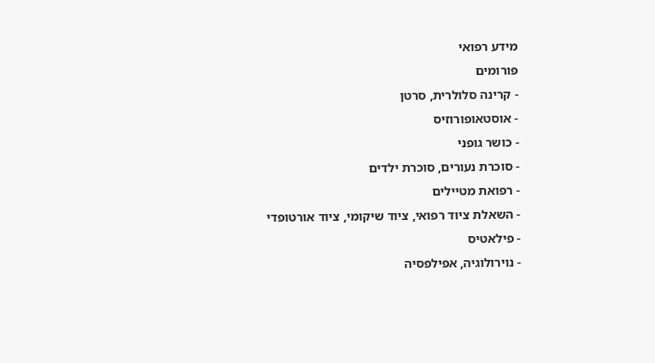מידע רפואי
פורומים
- קרינה סלולרית, סרטן
- אוסטאופורוזיס
- כושר גופני
- סוכרת נעורים, סוכרת ילדים
- רפואת מטיילים
- השאלת ציוד רפואי, ציוד שיקומי, ציוד אורטופדי
- פילאטיס
- נוירולוגיה, אפילפסיה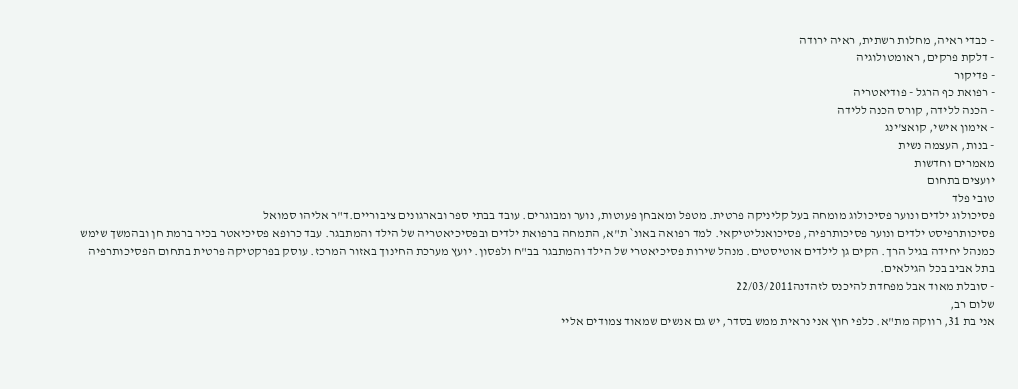- כבדי ראיה, מחלות רשתית, ראיה ירודה
- דלקת פרקים, ראומטולוגיה
- פדיקור
- רפואת כף הרגל - פודיאטריה
- הכנה ללידה, קורס הכנה ללידה
- אימון אישי, קואצ'ינג
- בנות, העצמה נשית
מאמרים וחדשות
יועצים בתחום
טובי פלד
פסיכולוג ילדים ונוער פסיכולוג מומחה בעל קליניקה פרטית. מטפל ומאבחן פעוטות, נוער ומבוגרים. עובד בבתי ספר ובארגונים ציבוריים.ד"ר אליהו סמואל
פסיכותרפיסט ילדים ונוער פסיכותרפיה, פסיכואנליטיקאי. למד רפואה באונ` ת"א, התמחה ברפואת ילדים ובפסיכיאטריה של הילד והמתבגר. עבד כרופא פסיכיאטר בכיר ברמת חן ובהמשך שימש כמנהל יחידה בגיל הרך. הקים גן לילדים אוטיסטים. מנהל שירות פסיכיאטרי של הילד והמתבגר בב"ח ולפסון. יועץ מערכת החינוך באזור המרכז. עוסק בפרקטיקה פרטית בתחום הפסיכותרפיה בתל אביב בכל הגילאים.
- סובלת מאוד אבל מפחדת להיכנס לזהדנה22/03/2011
שלום רב,
אני בת 31, רווקה מת"א. כלפי חוץ אני נראית ממש בסדר, יש גם אנשים שמאוד צמודים אליי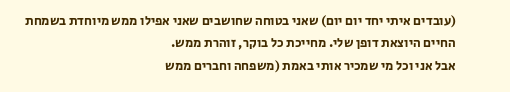(עובדים איתי יחד יום יום) שאני בטוחה שחושבים שאני אפילו ממש מיוחדת בשמחת החיים היוצאת דופן שלי. מחייכת כל בוקר, זוהרת ממש.
אבל אני וכל מי שמכיר אותי באמת (משפחה וחברים ממש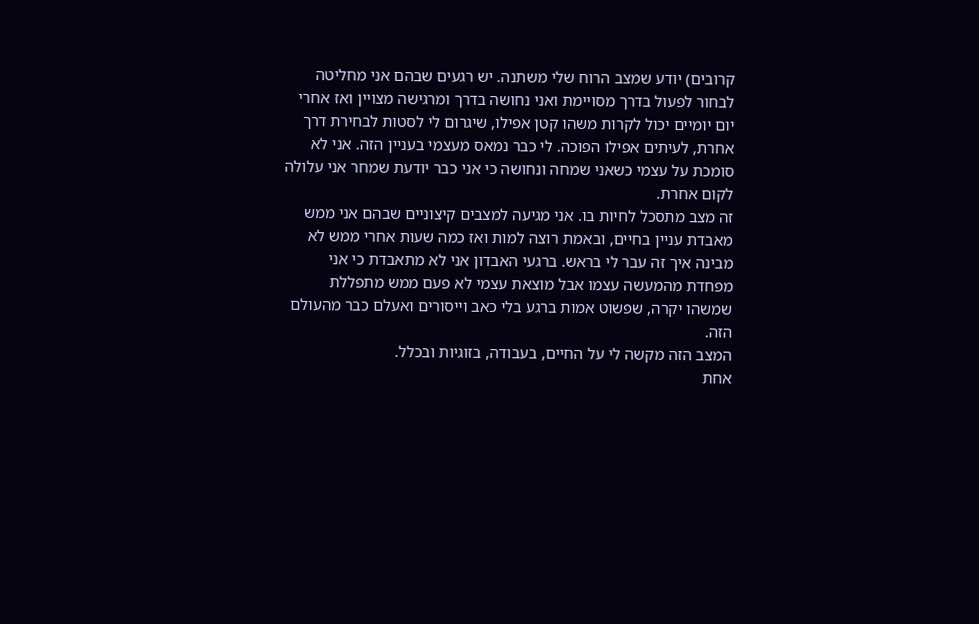קרובים) יודע שמצב הרוח שלי משתנה. יש רגעים שבהם אני מחליטה לבחור לפעול בדרך מסויימת ואני נחושה בדרך ומרגישה מצויין ואז אחרי יום יומיים יכול לקרות משהו קטן אפילו, שיגרום לי לסטות לבחירת דרך אחרת, לעיתים אפילו הפוכה. לי כבר נמאס מעצמי בעניין הזה. אני לא סומכת על עצמי כשאני שמחה ונחושה כי אני כבר יודעת שמחר אני עלולה לקום אחרת.
זה מצב מתסכל לחיות בו. אני מגיעה למצבים קיצוניים שבהם אני ממש מאבדת עניין בחיים, ובאמת רוצה למות ואז כמה שעות אחרי ממש לא מבינה איך זה עבר לי בראש. ברגעי האבדון אני לא מתאבדת כי אני מפחדת מהמעשה עצמו אבל מוצאת עצמי לא פעם ממש מתפללת שמשהו יקרה, שפשוט אמות ברגע בלי כאב וייסורים ואעלם כבר מהעולם הזה.
המצב הזה מקשה לי על החיים, בעבודה, בזוגיות ובכלל.
אחת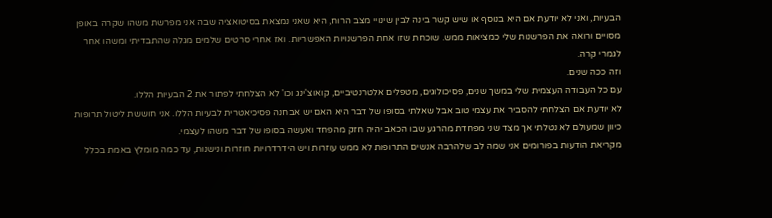הבעיות, ואני לא יודעת אם היא בנוסף או שיש קשר בינה לבין שינויי מצב הרוח, היא שאני נמצאת בסיטואציה שבה אני מפרשת משהו שקרה באופן מסויים ורואה את הפרשנות שלי כמציאות ממש. שוכחת שזו אחת הפרשנויות האפשריות. ואז אחרי סרטים שלמים מגלה שהתבדיתי ומשהו אחר לגמרי קרה.
וזה ככה שנים.
עם כל העבודה העצמית שלי במשך שנים, פסיכולוגים, מטפלים אלטרנטיביים, קואוצ'ינג וכו' לא הצלחתי לפתור את 2 הבעיות הללו.
לא יודעת אם הצלחתי להסביר את עצמי טוב אבל שאלתי בסופו של דבר היא האם יש אבחנה פסיכיאטרית לבעיות הללו. אני חוששת ליטול תרופות כיוון שמעולם לא נטלתי אך מצד שני מפחדת מהרגע שבו הכאב יהיה חזק מהפחד ואעשה בסופו של דבר משהו לעצמי.
מקריאת הודעות בפורומים אני שמה לב שלהרבה אנשים התרופות לא ממש עוזרות ויש הידרדרויות חוזרות ונישנות, עד כמה מומלץ באמת בכלל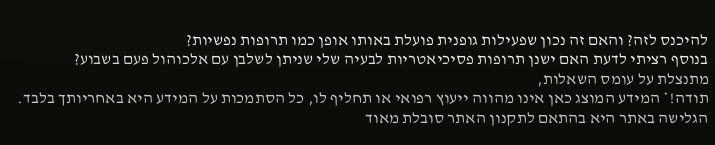להיכנס לזה? והאם זה נכון שפעילות גופנית פועלת באותו אופן כמו תרופות נפשיות?
בנוסף רציתי לדעת האם ישנן תרופות פסיכיאטריות לבעיה שלי שניתן לשלבן עם אלכוהול פעם בשבוע?
מתנצלת על עומס השאלות,
תודה!* המידע המוצג כאן אינו מהווה ייעוץ רפואי או תחליף לו, כל הסתמכות על המידע היא באחריותך בלבד. הגלישה באתר היא בהתאם לתקנון האתר סובלת מאוד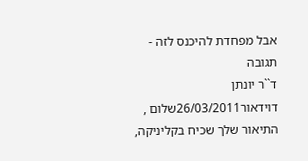אבל מפחדת להיכנס לזה - תגובה
ד``ר יונתן דוידאור26/03/2011שלום , התיאור שלך שכיח בקליניקה,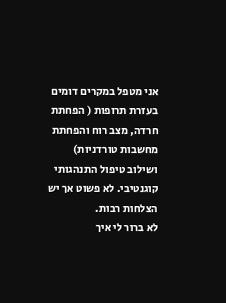אני מטפל במקרים דומים בעזרת תרופות ( הפחתת חרדה, מצב רוח והפחתת מחשבות טורדניות) ושילוב טיפול התנהגותי קוגנטיבי. לא פשוט אך יש הצלחות רבות.
לא ברור לי איך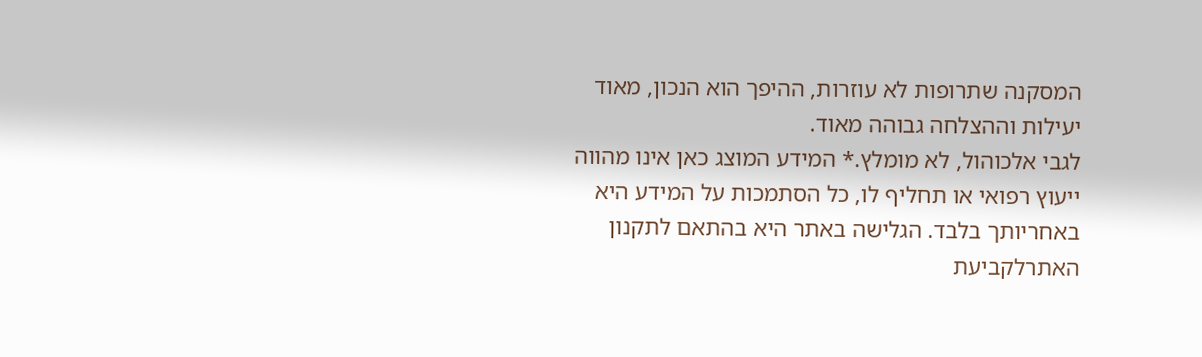המסקנה שתרופות לא עוזרות, ההיפך הוא הנכון, מאוד יעילות וההצלחה גבוהה מאוד.
לגבי אלכוהול, לא מומלץ.* המידע המוצג כאן אינו מהווה ייעוץ רפואי או תחליף לו, כל הסתמכות על המידע היא באחריותך בלבד. הגלישה באתר היא בהתאם לתקנון האתרלקביעת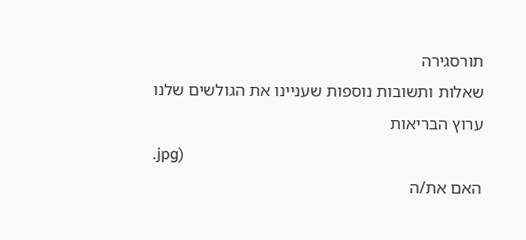תורסגירה
שאלות ותשובות נוספות שעניינו את הגולשים שלנו
ערוץ הבריאות
.jpg)
האם את/ה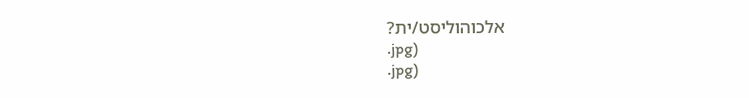אלכוהוליסט/ית?
.jpg)
.jpg)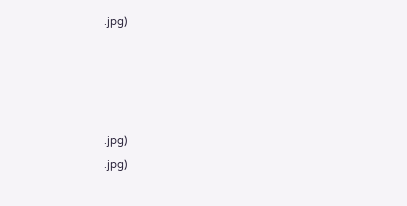.jpg)




.jpg)
.jpg)